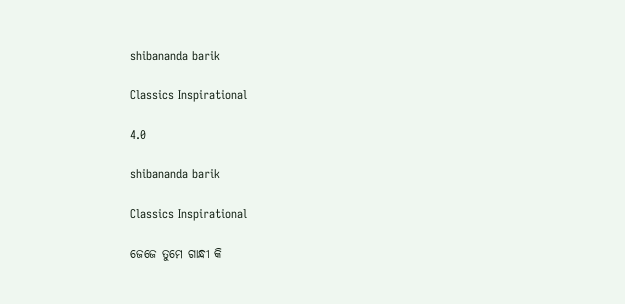shibananda barik

Classics Inspirational

4.0

shibananda barik

Classics Inspirational

ଜେଜେ ତୁମେ ଗାନ୍ଧୀ କି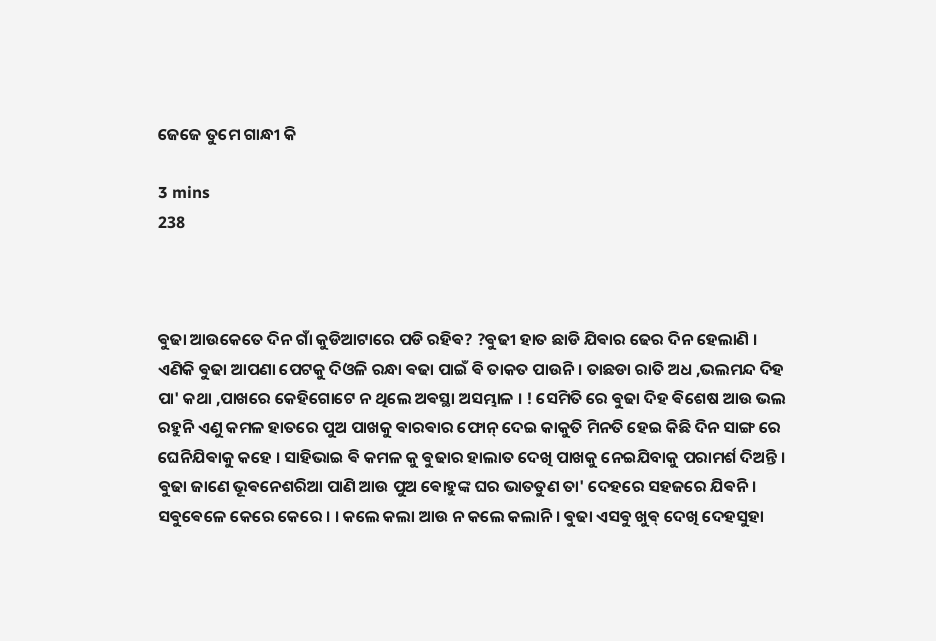ଜେଜେ ତୁମେ ଗାନ୍ଧୀ କି

3 mins
238



ଵୁଢା ଆଉକେତେ ଦିନ ଗାଁ କୁଡିଆଟାରେ ପଡି ରହିଵ? ?ଵୁଢୀ ହାତ ଛାଡି ଯିଵାର ଢେର ଦିନ ହେଲାଣି । ଏଣିକି ଵୁଢା ଆପଣା ପେଟକୁ ଦିଓଳି ରନ୍ଧା ଵଢା ପାଇଁ ଵି ତାକତ ପାଉନି । ତାଛଡା ରାତି ଅଧ ,ଭଲମନ୍ଦ ଦିହ ପା' କଥା ,ପାଖରେ କେହିଗୋଟେ ନ ଥିଲେ ଅଵସ୍ଥା ଅସମ୍ଭାଳ । ! ସେମିତି ରେ ଵୁଢା ଦିହ ଵିଶେଷ ଆଉ ଭଲ ରହୁନି ଏଣୁ କମଳ ହାତରେ ପୁଅ ପାଖକୁ ଵାରଵାର ଫୋନ୍ ଦେଇ କାକୁତି ମିନତି ହେଇ କିଛି ଦିନ ସାଙ୍ଗ ରେ ଘେନିଯିଵାକୁ କହେ । ସାହିଭାଇ ଵି କମଳ କୁ ଵୁଢାର ହାଲାତ ଦେଖି ପାଖକୁ ନେଇଯିବାକୁ ପରାମର୍ଶ ଦିଅନ୍ତି । ଵୁଢା ଜାଣେ ଭୂଵନେଶରିଆ ପାଣି ଆଉ ପୁଅ ଵୋହୁଙ୍କ ଘର ଭାତତୁଣ ତା' ଦେହରେ ସହଜରେ ଯିଵନି । ସଵୁଵେଳେ କେରେ କେରେ । । କଲେ କଲା ଆଉ ନ କଲେ କଲାନି । ଵୁଢା ଏସଵୁ ଖୁଵ୍ ଦେଖି ଦେହସୁହା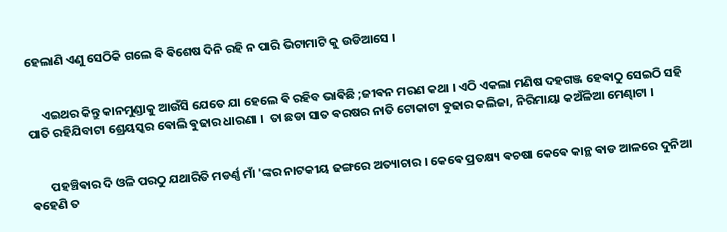ହେଲାଣି ଏଣୁ ସେଠିକି ଗଲେ ଵି ଵିଶେଷ ଦିନି ରହି ନ ପାରି ଭିଟାମାଟି କୁ ଉଡିଆସେ ।


     ଏଇଥର କିନ୍ତୁ କାନମୁଣ୍ଡାକୁ ଆଉଁସି ଯେତେ ଯା ହେଲେ ଵି ରହିବ ଭାଵିଛି ;ଜୀଵନ ମରଣ କଥା । ଏଠି ଏକଲା ମଣିଷ ଦହଗଞ୍ଜ ହେଵାଠୁ ସେଇଠି ସହି ପାତି ରହିଯିବାଟା ଶ୍ରେୟସ୍କର ଵୋଲି ଵୁଢାର ଧାରଣା ।  ତା ଛଡା ସାତ ଵରଷର ନାତି ଟୋକାଟା ଵୁଢାର କଲିଜା, ନିରିମାୟା କଅଁଳିଆ ମେଣ୍ଢାଟା ।


       ପହଞ୍ଚିଵାର ଦି ଓଳି ପରଠୁ ଯଥାରିତି ମଡର୍ଣ୍ଣ ମାଁ 'ଙ୍କର ନାଟକୀୟ ଢଙ୍ଗରେ ଅତ୍ୟାଚାର । କେଵେ ପ୍ରତକ୍ଷ୍ୟ ଵଚଷା କେଵେ କାନ୍ଥ ଵାଡ ଆଳରେ ଦୁନିଆ ଵହେଣି ତ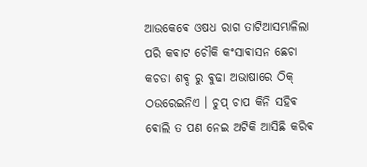ଆଉକେଵେ ଓଷଧ ରାଗ ତାଟିଆସମ୍ଭାଳିଲା ପରି କଵାଟ ଚୌକି କଂସାଵାସନ ଛେଚା କଚଡା ଶଵ୍ଦ ରୁ ଵୁଢା ଅଭାଷାରେ ଠିକ୍ ଠଉରେଇନିଏ । ଚୁପ୍ ଚାପ କିନି ସହିଵ ଵୋଲି ତ ପଣ ନେଇ ଅଟିକି ଆସିଛି କରିଵ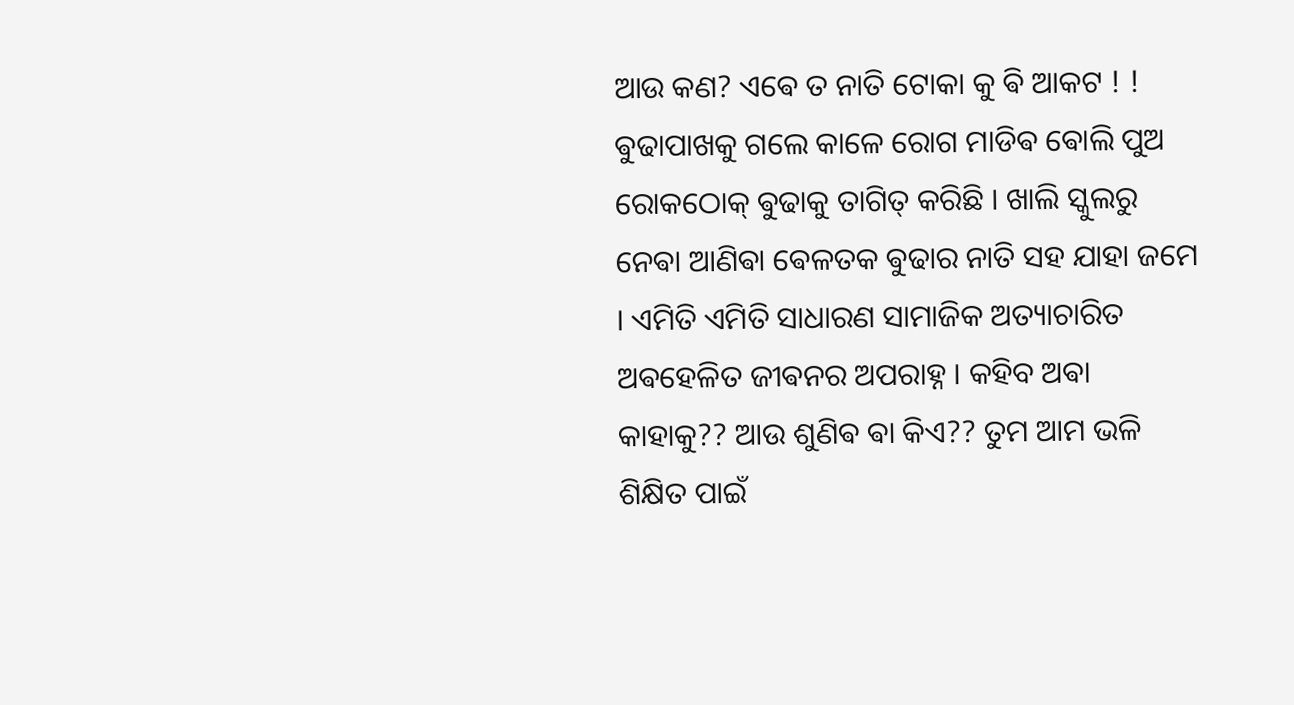ଆଉ କଣ? ଏଵେ ତ ନାତି ଟୋକା କୁ ଵି ଆକଟ ! ! ଵୁଢାପାଖକୁ ଗଲେ କାଳେ ରୋଗ ମାଡିଵ ଵୋଲି ପୁଅ ରୋକଠୋକ୍ ଵୁଢାକୁ ତାଗିତ୍ କରିଛି । ଖାଲି ସ୍କୁଲରୁ ନେଵା ଆଣିଵା ଵେଳତକ ଵୁଢାର ନାତି ସହ ଯାହା ଜମେ । ଏମିତି ଏମିତି ସାଧାରଣ ସାମାଜିକ ଅତ୍ୟାଚାରିତ ଅଵହେଳିତ ଜୀଵନର ଅପରାହ୍ନ । କହିବ ଅଵା କାହାକୁ?? ଆଉ ଶୁଣିଵ ଵା କିଏ?? ତୁମ ଆମ ଭଳି ଶିକ୍ଷିତ ପାଇଁ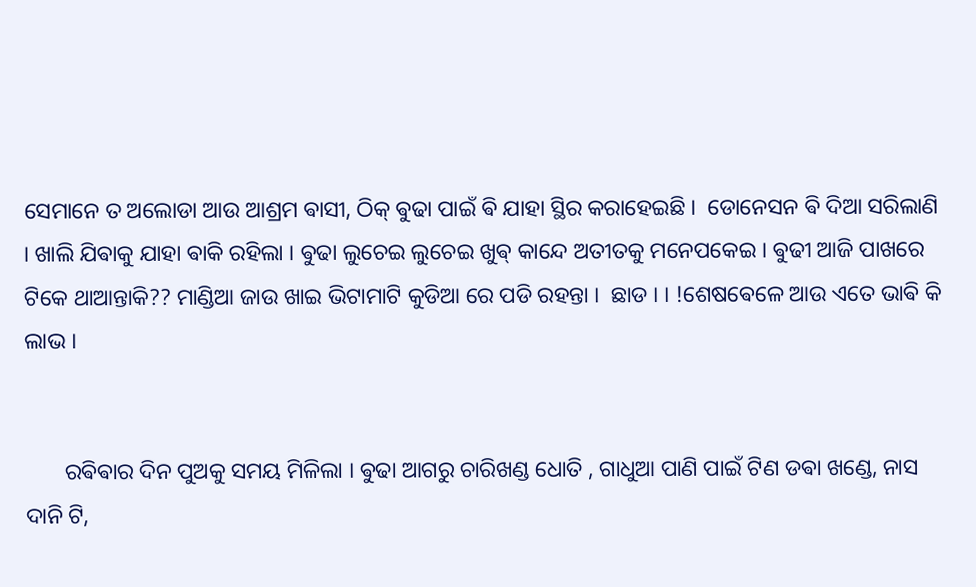ସେମାନେ ତ ଅଲୋଡା ଆଉ ଆଶ୍ରମ ଵାସୀ, ଠିକ୍ ଵୁଢା ପାଇଁ ଵି ଯାହା ସ୍ଥିର କରାହେଇଛି ।  ଡୋନେସନ ଵି ଦିଆ ସରିଲାଣି । ଖାଲି ଯିଵାକୁ ଯାହା ଵାକି ରହିଲା । ଵୁଢା ଲୁଚେଇ ଲୁଚେଇ ଖୁଵ୍ କାନ୍ଦେ ଅତୀତକୁ ମନେପକେଇ । ଵୁଢୀ ଆଜି ପାଖରେ ଟିକେ ଥାଆନ୍ତାକି?? ମାଣ୍ଡିଆ ଜାଉ ଖାଇ ଭିଟାମାଟି କୁଡିଆ ରେ ପଡି ରହନ୍ତା ।  ଛାଡ । । !ଶେଷଵେଳେ ଆଉ ଏତେ ଭାଵି କି ଲାଭ ।


       ରଵିଵାର ଦିନ ପୁଅକୁ ସମୟ ମିଳିଲା । ଵୁଢା ଆଗରୁ ଚାରିଖଣ୍ଡ ଧୋତି , ଗାଧୁଆ ପାଣି ପାଇଁ ଟିଣ ଡଵା ଖଣ୍ଡେ, ନାସ ଦାନି ଟି,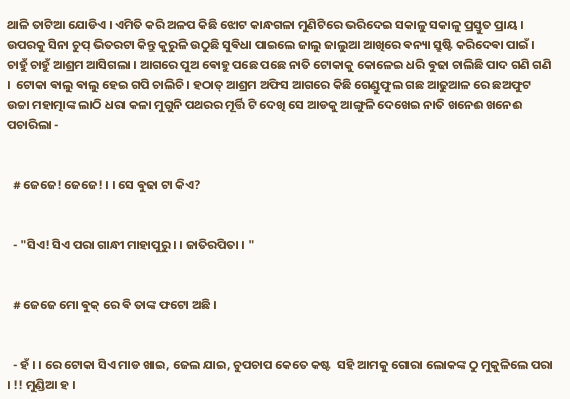ଥାଳି ତାଟିଆ ଯୋଡିଏ । ଏମିତି କରି ଅଳପ କିଛି ଝୋଟ କାନ୍ଧଗଳା ମୁଣିଟିରେ ଭରିଦେଇ ସକାଳୁ ସକାଳୁ ପ୍ରସ୍ତୁତ ପ୍ରାୟ । ଉପରକୁ ସିନା ଚୁପ୍ ଭିତରଟା କିନ୍ତୁ କୁରୁଳି ଉଠୁଛି ସୁଵିଧା ପାଇଲେ ଜାଲୁ ଜାଲୁଆ ଆଖିରେ ଵନ୍ୟା ସ୍ରୁଷ୍ଟି କରିଦେଵା ପାଇଁ । ଚାହୁଁ ଚାହୁଁ ଆଶ୍ରମ ଆସିଗଲା । ଆଗରେ ପୁଅ ଵୋହୁ ପଛେ ପଛେ ନାତି ଟୋକାକୁ କୋଳେଇ ଧରି ଵୁଢା ଚାଲିଛି ପାଦ ଗଣି ଗଣି ।  ଟୋକା ଵାଲୁ ଵାଲୁ ହେଇ ଗପି ଚାଲିଚି । ହଠାତ୍ ଆଶ୍ରମ ଅଫିସ ଆଗରେ କିଛି ଗେଣ୍ଡୁଫୁଲ ଗଛ ଆଢୁଆଳ ରେ ଛଅଫୁଟ ଉଚ୍ଚା ମହାତ୍ମାଙ୍କ ଲାଠି ଧରା କଳା ମୁଗୁନି ପଥରର ମୂର୍ତ୍ତି ଟି ଦେଖି ସେ ଆଡକୁ ଆଙ୍ଗୁଳି ଦେଖେଇ ନାତି ଖନେଈ ଖନେଈ ପଚାରିଲା -


  # ଜେଜେ! ଜେଜେ! । । ସେ ଵୁଢା ଟା କିଏ?


  - "ସିଏ! ସିଏ ପରା ଗାନ୍ଧୀ ମାହାପୁରୁ । । ଜାତିରପିତା । "


  # ଜେଜେ ମୋ ଵୁକ୍ ରେ ଵି ତାଙ୍କ ଫଟୋ ଅଛି ।


  - ହଁ । । ରେ ଟୋକା ସିଏ ମାଡ ଖାଇ, ଜେଲ ଯାଇ, ଚୁପଚାପ କେତେ କଷ୍ଟ  ସହି ଆମକୁ ଗୋରା ଲୋକଙ୍କ ଠୁ ମୁକୁଳିଲେ ପରା । !! ମୁଣ୍ଡିଆ ହ ।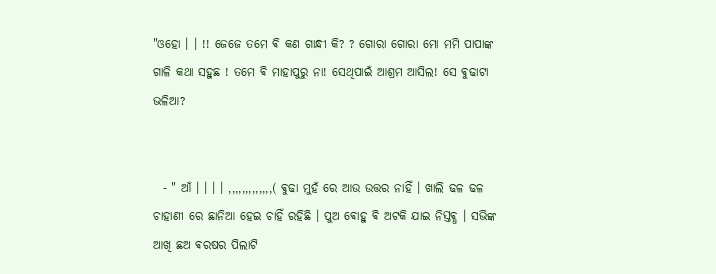"ଓହୋ । । !! ଜେଜେ ତମେ ଵି କଣ ଗାନ୍ଧୀ କି? ? ଗୋରା ଗୋରା ମୋ ମମି ପାପାଙ୍କ ଗାଳି କଥା ସହୁଛ ! ତମେ ଵି ମାହାପୁରୁ ନା! ସେଥିପାଇଁ ଆଶ୍ରମ ଆସିଲ! ସେ ଵୁଢାଟା ଭଳିଆ?


  - " ଆଁ । । । । ,,,,,,,,,,,,,( ଵୁଢା ମୁହଁ ରେ ଆଉ ଉତ୍ତର ନାହିଁ । ଖାଲି ଢଳ ଢଳ ଚାହାଣୀ ରେ ଛାନିଆ ହେଇ ଚାହିଁ ରହିଛି । ପୁଅ ଵୋହୁ ଵି ଅଟକି ଯାଇ ନିସ୍ତଵ୍ଧ । ସଭିଙ୍କ ଆଖି ଛଅ ଵରଷର ପିଲାଟି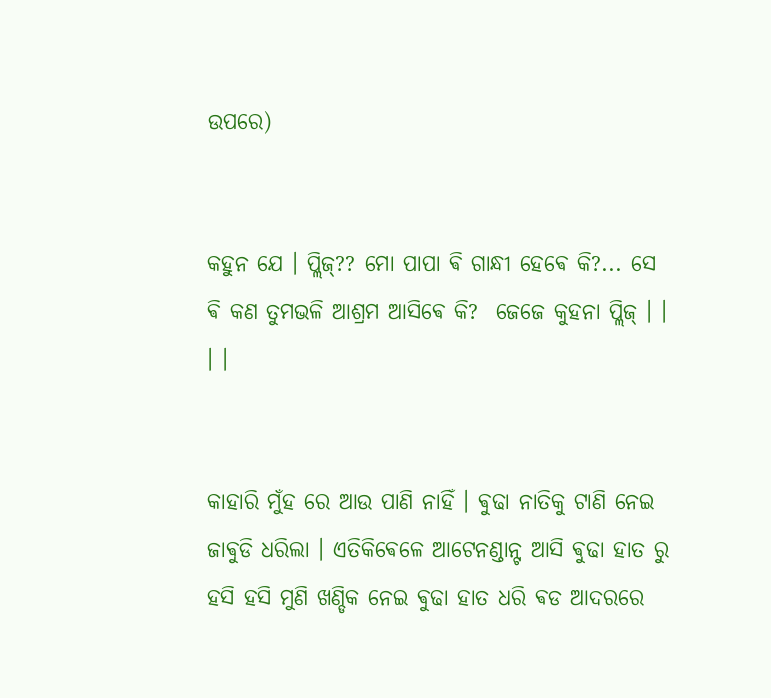ଉପରେ)


କହୁନ ଯେ । ପ୍ଲିଜ୍?? ମୋ ପାପା ଵି ଗାନ୍ଧୀ ହେଵେ କି?... ସେ ଵି କଣ ତୁମଭଳି ଆଶ୍ରମ ଆସିଵେ କି?  ଜେଜେ କୁହନା ପ୍ଲିଜ୍ । । । ।


କାହାରି ମୁଁହ ରେ ଆଉ ପାଣି ନାହିଁ । ଵୁଢା ନାତିକୁ ଟାଣି ନେଇ ଜାଵୁଡି ଧରିଲା । ଏତିକିଵେଳେ ଆଟେନଣ୍ଡାନ୍ଟ ଆସି ଵୁଢା ହାତ ରୁ ହସି ହସି ମୁଣି ଖଣ୍ଡିକ ନେଇ ଵୁଢା ହାତ ଧରି ଵଡ ଆଦରରେ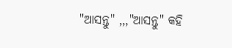"ଆସନ୍ତୁ" ,,,"ଆସନ୍ତୁ" କହି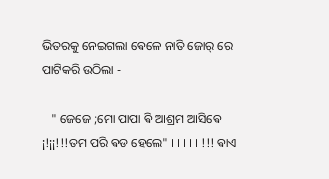ଭିତରକୁ ନେଇଗଲା ଵେଳେ ନାତି ଜୋର୍ ରେ ପାଟିକରି ଉଠିଲା -

   " ଜେଜେ ;ମୋ ପାପା ଵି ଆଶ୍ରମ ଆସିଵେ ¡!¡¡!!!ତମ ପରି ଵଡ ହେଲେ" । । । । । !!! ଵାଏ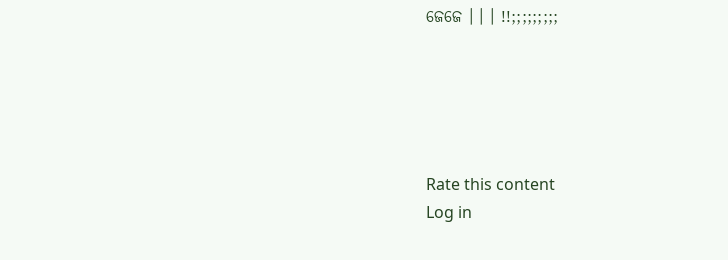ଜେଜେ । । । !!;;;;;;;;;





Rate this content
Log in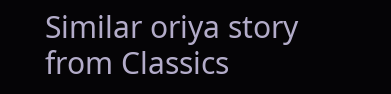Similar oriya story from Classics